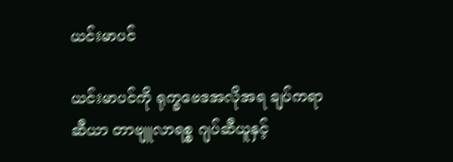ယင်းမာပင်

ယင်းမာပင်ကို ရုက္ခဗေဒအလိုအရ ချပ်ကရာဆီယာ တာဗျူလာရစ္စ ဂျပ်ဆီယူနှင့်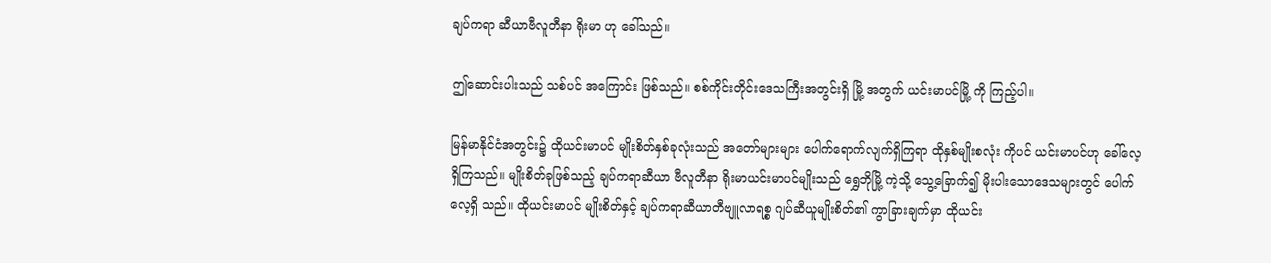ချပ်ကရာ ဆီယာဗီလူတီနာ ရိုးမာ ဟု ခေါ်သည်။

ဤဆောင်းပါးသည် သစ်ပင် အကြောင်း ဖြစ်သည်။ စစ်ကိုင်းတိုင်းဒေသကြီးအတွင်းရှိ မြို့ အတွက် ယင်းမာပင်မြို့ ကို ကြည့်ပါ။

မြန်မာနိုင်ငံအတွင်း၌ ထိုယင်းမာပင် မျိုးစိတ်နှစ်ခုလုံးသည် အတော်များများ ပေါက်ရောက်လျက်ရှိကြရာ ထိုနှစ်မျိုးစလုံး ကိုပင် ယင်းမာပင်ဟု ခေါ်လေ့ရှိကြသည်။ မျိုးစိတ်ခုဖြစ်သည့် ချပ်ကရာဆီယာ ဗီလူတီနာ ရိုးမာယင်းမာပင်မျိုးသည် ရွှေဘိုမြို့ ကဲ့သို့ သွေ့ခြောက်၍ မိုးပါးသောဒေသများတွင် ပေါက်လေ့ရှိ သည်။ ထိုယင်းမာပင် မျိုးစိတ်နှင့် ချပ်ကရာဆီယာတီဗျူလာရစ္စ ဂျပ်ဆီယူမျိုးစိတ်၏ ကွာခြားချက်မှာ ထိုယင်း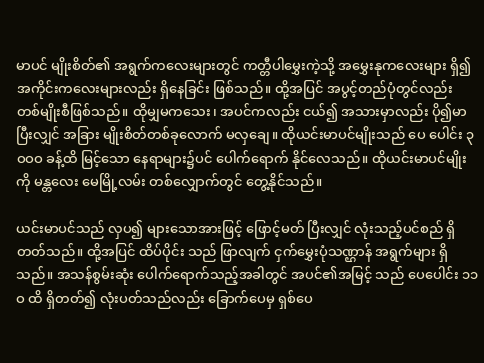မာပင် မျိုးစိတ်၏ အရွက်ကလေးများတွင် ကတ္တီပါမွှေးကဲ့သို့ အမွှေးနုကလေးများ ရှိ၍ အကိုင်းကလေးများလည်း ရှိနေခြင်း ဖြစ်သည်။ ထို့အပြင် အပွင့်တည်ပုံတွင်လည်း တစ်မျိုးစီဖြစ်သည်။ ထိုမျှမကသေး၊ အပင်ကလည်း ငယ်၍ အသားမှာလည်း ပို၍မာပြီးလျှင် အခြား မျိုးစိတ်တစ်ခုလောက် မလှချေ။ ထိုယင်းမာပင်မျိုးသည် ပေ ပေါင်း ၃ဝဝဝ ခန့်ထိ မြင့်သော နေရာများ၌ပင် ပေါက်ရောက် နိုင်လေသည်။ ထိုယင်းမာပင်မျိုးကို မန္တလေး မေမြို့လမ်း တစ်လျှောက်တွင် တွေ့နိုင်သည်။

ယင်းမာပင်သည် လှပ၍ များသောအားဖြင့် ဖြောင့်မတ် ပြီးလျှင် လုံးသည့်ပင်စည် ရှိတတ်သည်။ ထို့အပြင် ထိပ်ပိုင်း သည် ဖြာလျက် ငှက်မွှေးပုံသဏ္ဌာန် အရွက်များ ရှိသည်။ အသန်စွမ်းဆုံး ပေါက်ရောက်သည့်အခါတွင် အပင်၏အမြင့် သည် ပေပေါင်း ၁၁ဝ ထိ ရှိတတ်၍ လုံးပတ်သည်လည်း ခြောက်ပေမှ ရှစ်ပေ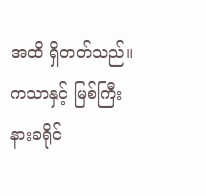အထိ ရှိတတ်သည်။ ကသာနှင့် မြစ်ကြီး နားခရိုင်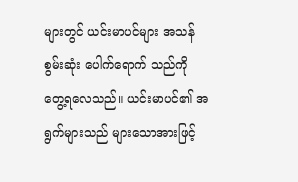များတွင် ယင်းမာပင်များ အသန်စွမ်းဆုံး ပေါက်ရောက် သည်ကို တွေ့ရလေသည်။ ယင်းမာပင်၏ အရွက်များသည် များသောအားဖြင့်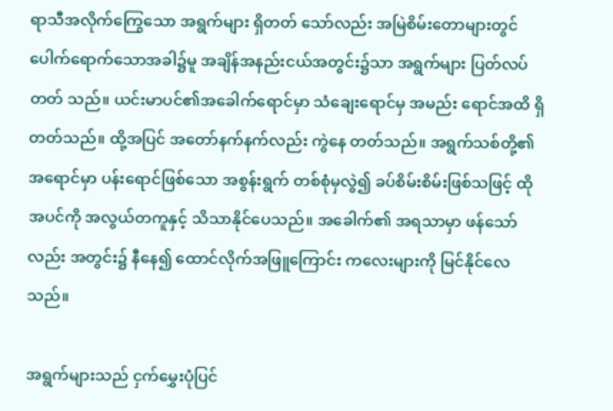ရာသီအလိုက်ကြွေသော အရွက်များ ရှိတတ် သော်လည်း အမြဲစိမ်းတောများတွင် ပေါက်ရောက်သောအခါ၌မူ အချိန်အနည်းငယ်အတွင်း၌သာ အရွက်များ ပြတ်လပ်တတ် သည်။ ယင်းမာပင်၏အခေါက်ရောင်မှာ သံချေးရောင်မှ အမည်း ရောင်အထိ ရှိတတ်သည်။ ထို့အပြင် အတော်နက်နက်လည်း ကွဲနေ တတ်သည်။ အရွက်သစ်တို့၏ အရောင်မှာ ပန်းရောင်ဖြစ်သော အစွန်းရွက် တစ်စုံမှလွဲ၍ ခပ်စိမ်းစိမ်းဖြစ်သဖြင့် ထိုအပင်ကို အလွယ်တကူနှင့် သိသာနိုင်ပေသည်။ အခေါက်၏ အရသာမှာ ဖန်သော်လည်း အတွင်း၌ နီနေ၍ ထောင်လိုက်အဖြူကြောင်း ကလေးများကို မြင်နိုင်လေသည်။

အရွက်များသည် ငှက်မွှေးပုံပြင်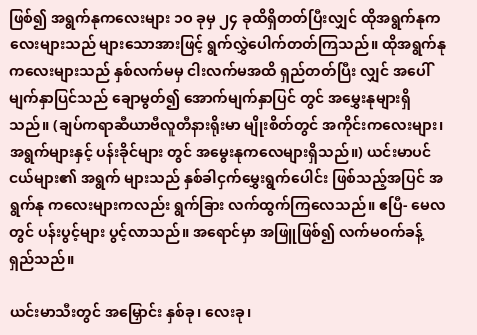ဖြစ်၍ အရွက်နုကလေးများ ၁ဝ ခုမှ ၂၄ ခုထိရှိတတ်ပြီးလျှင် ထိုအရွက်နုကလေးများသည် များသောအားဖြင့် ရွက်လွှဲပေါက်တတ်ကြသည်။ ထိုအရွက်နု ကလေးများသည် နှစ်လက်မမှ ငါးလက်မအထိ ရှည်တတ်ပြီး လျှင် အပေါ်မျက်နှာပြင်သည် ချောမွတ်၍ အောက်မျက်နှာပြင် တွင် အမွှေးနုများရှိသည်။ (ချပ်ကရာဆီယာဗီလူတီနားရိုးမာ မျိုးစိတ်တွင် အကိုင်းကလေးများ၊ အရွက်များနှင့် ပန်းခိုင်များ တွင် အမွေးနုကလေများရှိသည်။) ယင်းမာပင်ငယ်များ၏ အရွက် များသည် နှစ်ခါငှက်မွှေးရွက်ပေါင်း ဖြစ်သည့်အပြင် အရွက်နု ကလေးများကလည်း ရွက်ခြား လက်ထွက်ကြလေသည်။ ဧပြီ- မေလတွင် ပန်းပွင့်များ ပွင့်လာသည်။ အရောင်မှာ အဖြူဖြစ်၍ လက်မဝက်ခန့် ရှည်သည်။

ယင်းမာသီးတွင် အမြှောင်း နှစ်ခု၊ လေးခု၊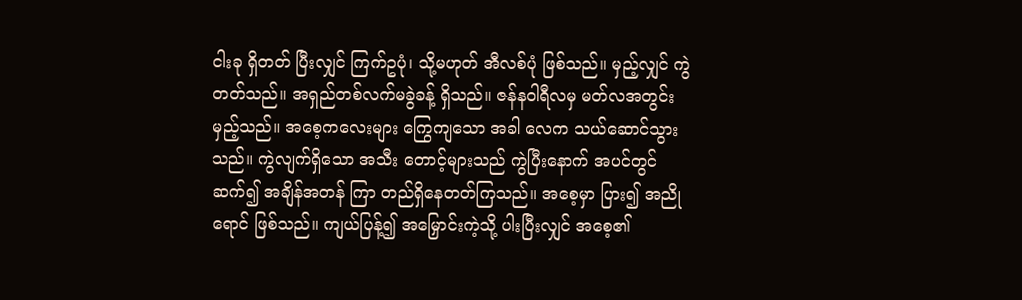ငါးခု ရှိတတ် ပြီးလျှင် ကြက်ဥပုံ၊ သို့မဟုတ် အီလစ်ပုံ ဖြစ်သည်။ မှည့်လျှင် ကွဲတတ်သည်။ အရှည်တစ်လက်မခွဲခန့် ရှိသည်။ ဇန်နဝါရီလမှ မတ်လအတွင်း မှည့်သည်။ အစေ့ကလေးများ ကြွေကျသော အခါ လေက သယ်ဆောင်သွားသည်။ ကွဲလျက်ရှိသော အသီး တောင့်များသည် ကွဲပြီးနောက် အပင်တွင်ဆက်၍ အချိန်အတန် ကြာ တည်ရှိနေတတ်ကြသည်။ အစေ့မှာ ပြား၍ အညိုရောင် ဖြစ်သည်။ ကျယ်ပြန့်၍ အမြှောင်းကဲ့သို့ ပါးပြီးလျှင် အစေ့၏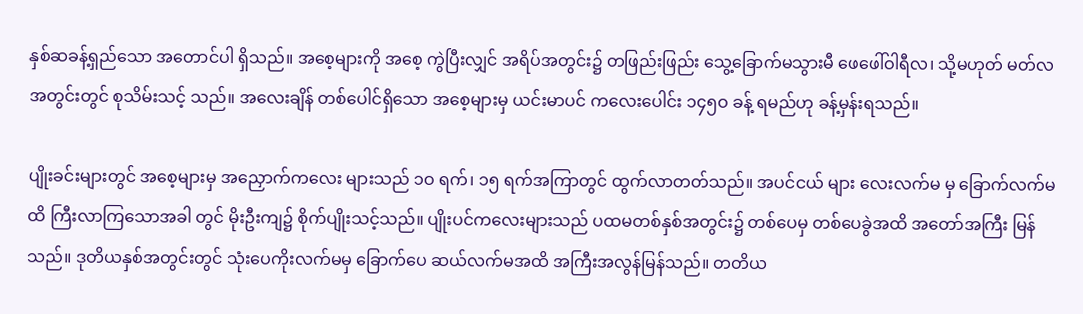နှစ်ဆခန့်ရှည်သော အတောင်ပါ ရှိသည်။ အစေ့များကို အစေ့ ကွဲပြီးလျှင် အရိပ်အတွင်း၌ တဖြည်းဖြည်း သွေ့ခြောက်မသွားမီ ဖေဖေါ်ဝါရီလ၊ သို့မဟုတ် မတ်လအတွင်းတွင် စုသိမ်းသင့် သည်။ အလေးချိန် တစ်ပေါင်ရှိသော အစေ့များမှ ယင်းမာပင် ကလေးပေါင်း ၁၄၅ဝ ခန့် ရမည်ဟု ခန့်မှန်းရသည်။

ပျိုးခင်းများတွင် အစေ့များမှ အညှောက်ကလေး များသည် ၁ဝ ရက်၊ ၁၅ ရက်အကြာတွင် ထွက်လာတတ်သည်။ အပင်ငယ် များ လေးလက်မ မှ ခြောက်လက်မထိ ကြီးလာကြသောအခါ တွင် မိုးဦးကျ၌ စိုက်ပျိုးသင့်သည်။ ပျိုးပင်ကလေးများသည် ပထမတစ်နှစ်အတွင်း၌ တစ်ပေမှ တစ်ပေခွဲအထိ အတော်အကြီး မြန်သည်။ ဒုတိယနှစ်အတွင်းတွင် သုံးပေကိုးလက်မမှ ခြောက်ပေ ဆယ်လက်မအထိ အကြီးအလွန်မြန်သည်။ တတိယ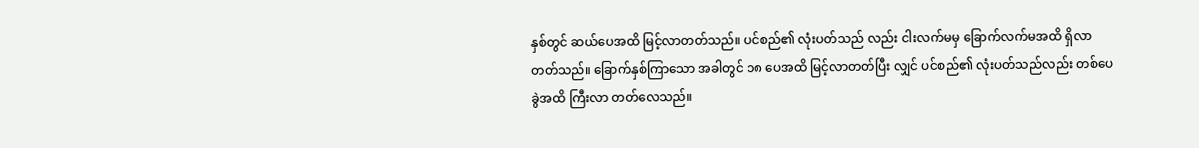နှစ်တွင် ဆယ်ပေအထိ မြင့်လာတတ်သည်။ ပင်စည်၏ လုံးပတ်သည် လည်း ငါးလက်မမှ ခြောက်လက်မအထိ ရှိလာတတ်သည်။ ခြောက်နှစ်ကြာသော အခါတွင် ၁၈ ပေအထိ မြင့်လာတတ်ပြီး လျှင် ပင်စည်၏ လုံးပတ်သည်လည်း တစ်ပေခွဲအထိ ကြီးလာ တတ်လေသည်။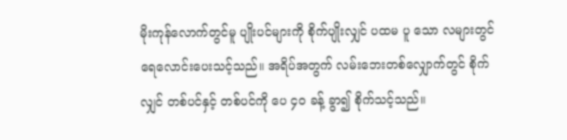မိုးကုန်လောက်တွင်မူ ပျိုးပင်များကို စိုက်ပျိုးလျှင် ပထမ ပူ သော လများတွင် ရေလောင်းပေးသင့်သည်။ အရိပ်အတွက် လမ်းဘေးတစ်လျှောက်တွင် စိုက်လျှင် တစ်ပင်နှင့် တစ်ပင်ကို ပေ ၄ဝ ခန့် ခွာ၍ စိုက်သင့်သည်။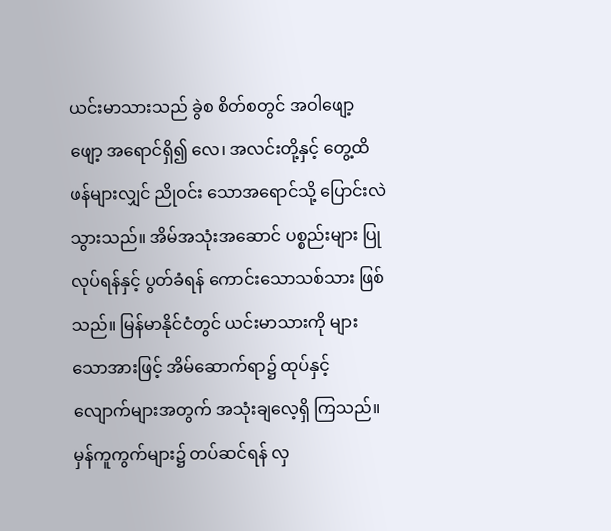ယင်းမာသားသည် ခွဲစ စိတ်စတွင် အဝါဖျော့ဖျော့ အရောင်ရှိ၍ လေ၊ အလင်းတို့နှင့် တွေ့ထိဖန်များလျှင် ညိုဝင်း သောအရောင်သို့ ပြောင်းလဲသွားသည်။ အိမ်အသုံးအဆောင် ပစ္စည်းများ ပြုလုပ်ရန်နှင့် ပွတ်ခံရန် ကောင်းသောသစ်သား ဖြစ်သည်။ မြန်မာနိုင်ငံတွင် ယင်းမာသားကို များသောအားဖြင့် အိမ်ဆောက်ရာ၌ ထုပ်နှင့် လျောက်များအတွက် အသုံးချလေ့ရှိ ကြသည်။ မှန်ကူကွက်များ၌ တပ်ဆင်ရန် လှ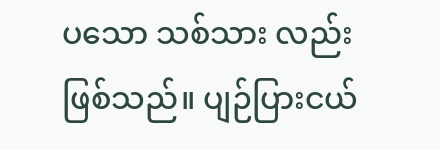ပသော သစ်သား လည်း ဖြစ်သည်။ ပျဉ်ပြားငယ်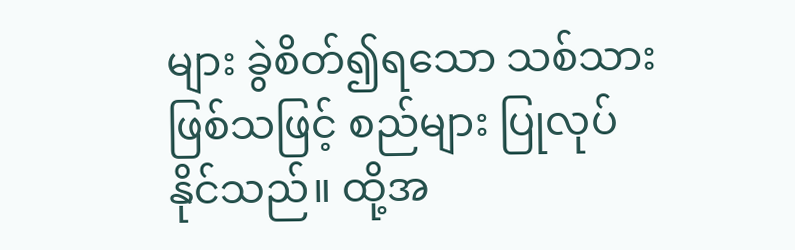များ ခွဲစိတ်၍ရသော သစ်သား ဖြစ်သဖြင့် စည်များ ပြုလုပ်နိုင်သည်။ ထို့အ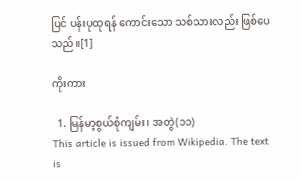ပြင် ပန်းပုထုရန် ကောင်းသော သစ်သားလည်း ဖြစ်ပေသည်။[1]

ကိုးကား

  1. မြန်မာ့စွယ်စုံကျမ်း၊ အတွဲ(၁၁)
This article is issued from Wikipedia. The text is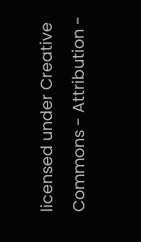licensed under Creative Commons - Attribution -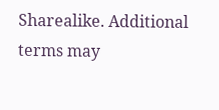Sharealike. Additional terms may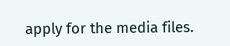apply for the media files.